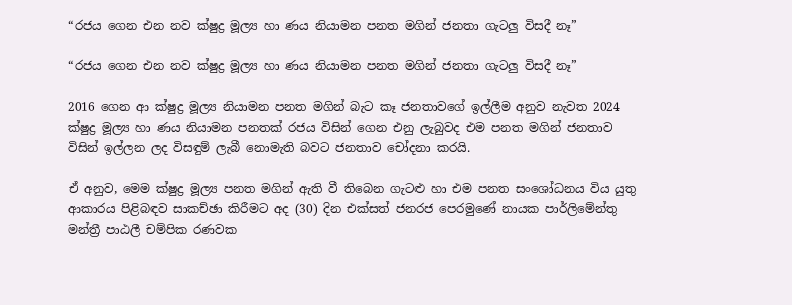“රජය ගෙන එන නව ක්ෂුද්‍ර මූල්‍ය හා ණය නියාමන පනත මගින් ජනතා ගැටලු විසදී නෑ”

“රජය ගෙන එන නව ක්ෂුද්‍ර මූල්‍ය හා ණය නියාමන පනත මගින් ජනතා ගැටලු විසදී නෑ”

2016 ගෙන ආ ක්ෂුද්‍ර මූල්‍ය නියාමන පනත මගින් බැට කෑ ජනතාවගේ ඉල්ලීම අනුව නැවත 2024 ක්ෂුද්‍ර මූල්‍ය හා ණය නියාමන පනතක් රජය විසින් ගෙන එනු ලැබුවද එම පනත මගින් ජනතාව විසින් ඉල්ලන ලද විසඳුම් ලැබී නොමැති බවට ජනතාව චෝදනා කරයි.

ඒ අනුව, මෙම ක්ෂුද්‍ර මූල්‍ය පනත මගින් ඇති වී තිබෙන ගැටළු හා එම පනත සංශෝධනය විය යුතු ආකාරය පිළිබඳව සාකච්ඡා කිරීමට අද (30) දින එක්සත් ජනරජ පෙරමුණේ නායක පාර්ලිමේන්තු මන්ත්‍රී පාඨලී චම්පික රණවක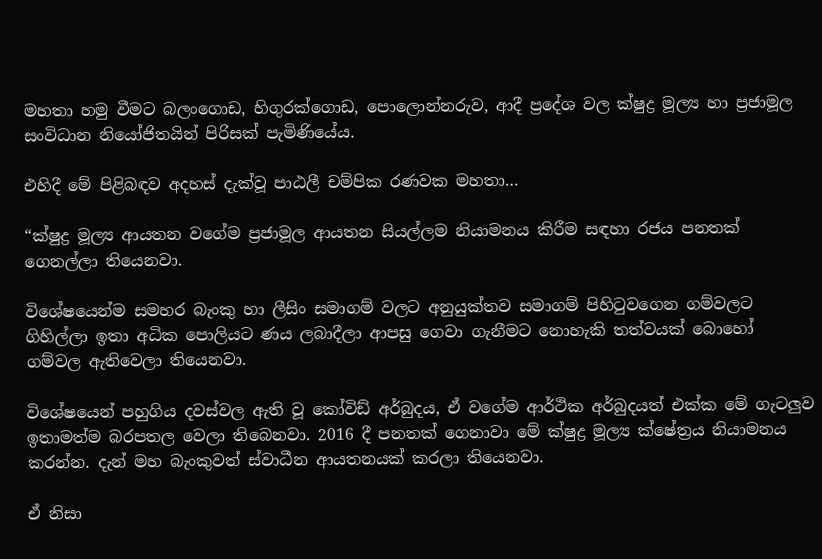මහතා හමු වීමට බලංගොඩ, හිගුරක්ගොඩ, පොලොන්නරුව, ආදී ප්‍රදේශ වල ක්ෂුද්‍ර මූල්‍ය හා ප්‍රජාමූල සංවිධාන නියෝජිතයින් පිරිසක් පැමිණියේය.

එහිදී මේ පිළිබඳව අදහස් දැක්වූ පාඨලී චම්පික රණවක මහතා…

“ක්ෂුද්‍ර මූල්‍ය ආයතන වගේම ප්‍රජාමූල ආයතන සියල්ලම නියාමනය කිරීම සඳහා රජය පනතක් ගෙනල්ලා තියෙනවා.

විශේෂයෙන්ම සමහර බැංකු හා ලීසිං සමාගම් වලට අනුයුක්තව සමාගම් පිහිටුවගෙන ගම්වලට ගිහිල්ලා ඉතා අධික පොලියට ණය ලබාදීලා ආපසු ගෙවා ගැනීමට නොහැකි තත්වයක් බොහෝ ගම්වල ඇතිවෙලා තියෙනවා.

විශේෂයෙන් පහුගිය දවස්වල ඇති වූ කෝවිඩ් අර්බුදය, ඒ වගේම ආර්ථික අර්බුදයත් එක්ක මේ ගැටලුව ඉතාමත්ම බරපතල වෙලා තිබෙනවා. 2016 දී පනතක් ගෙනාවා මේ ක්ෂුද්‍ර මූල්‍ය ක්ෂේත්‍රය නියාමනය කරන්න. දැන් මහ බැංකුවත් ස්වාධීන ආයතනයක් කරලා තියෙනවා.

ඒ නිසා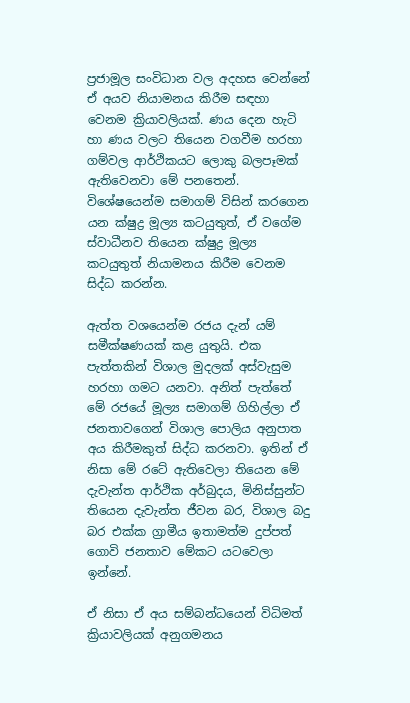ප්‍රජාමූල සංවිධාන වල අදහස වෙන්නේ ඒ අයව නියාමනය කිරීම සඳහා වෙනම ක්‍රියාවලියක්. ණය දෙන හැටි හා ණය වලට තියෙන වගවීම හරහා ගම්වල ආර්ථිකයට ලොකු බලපෑමක් ඇතිවෙනවා මේ පනතෙන්. විශේෂයෙන්ම සමාගම් විසින් කරගෙන යන ක්ෂුද්‍ර මූල්‍ය කටයුතුත්, ඒ වගේම ස්වාධීනව තියෙන ක්ෂුද්‍ර මූල්‍ය කටයුතුත් නියාමනය කිරීම වෙනම සිද්ධ කරන්න.

ඇත්ත වශයෙන්ම රජය දැන් යම් සමීක්ෂණයක් කළ යුතුයි. එක පැත්තකින් විශාල මුදලක් අස්වැසුම හරහා ගමට යනවා. අනිත් පැත්තේ මේ රජයේ මූල්‍ය සමාගම් ගිහිල්ලා ඒ ජනතාවගෙන් විශාල පොලිය අනුපාත අය කිරීමකුත් සිද්ධ කරනවා. ඉතින් ඒ නිසා මේ රටේ ඇතිවෙලා තියෙන මේ දැවැන්ත ආර්ථික අර්බුදය, මිනිස්සුන්ට තියෙන දැවැන්ත ජීවන බර, විශාල බදු බර එක්ක ග්‍රාමීය ඉතාමත්ම දුප්පත් ගොවි ජනතාව මේකට යටවෙලා ඉන්නේ.

ඒ නිසා ඒ අය සම්බන්ධයෙන් විධිමත් ක්‍රියාවලියක් අනුගමනය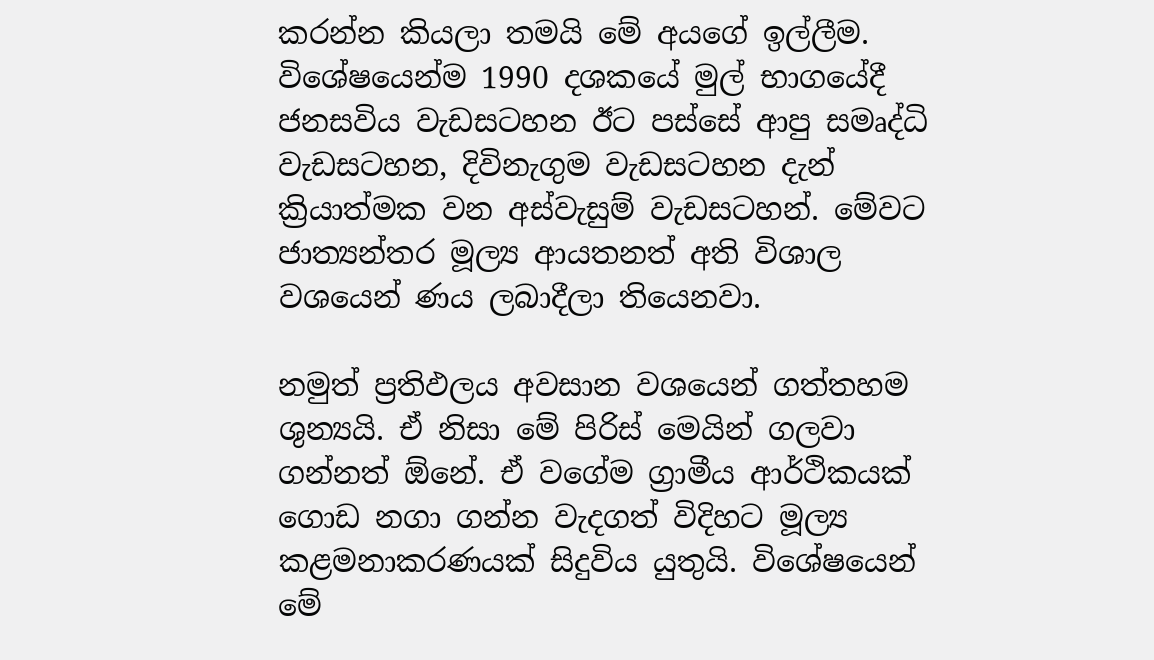කරන්න කියලා තමයි මේ අයගේ ඉල්ලීම. විශේෂයෙන්ම 1990 දශකයේ මුල් භාගයේදී ජනසවිය වැඩසටහන ඊට පස්සේ ආපු සමෘද්ධි වැඩසටහන, දිවිනැගුම වැඩසටහන දැන් ක්‍රියාත්මක වන අස්වැසුම් වැඩසටහන්. මේවට ජාත්‍යන්තර මූල්‍ය ආයතනත් අති විශාල වශයෙන් ණය ලබාදීලා තියෙනවා.

නමුත් ප්‍රතිඵලය අවසාන වශයෙන් ගත්තහම ශුන්‍යයි. ඒ නිසා මේ පිරිස් මෙයින් ගලවා ගන්නත් ඕනේ. ඒ වගේම ග්‍රාමීය ආර්ථිකයක් ගොඩ නගා ගන්න වැදගත් විදිහට මූල්‍ය කළමනාකරණයක් සිදුවිය යුතුයි. විශේෂයෙන් මේ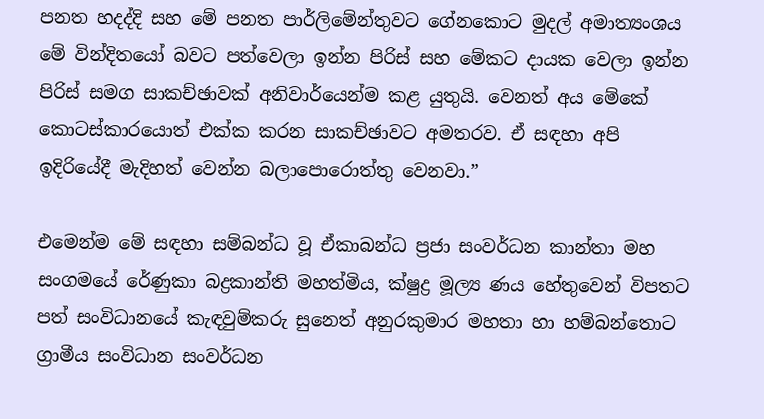පනත හදද්දි සහ මේ පනත පාර්ලිමේන්තුවට ගේනකොට මුදල් අමාත්‍යංශය මේ වින්දිතයෝ බවට පත්වෙලා ඉන්න පිරිස් සහ මේකට දායක වෙලා ඉන්න පිරිස් සමග සාකච්ඡාවක් අනිවාර්යෙන්ම කළ යුතුයි. වෙනත් අය මේකේ කොටස්කාරයොත් එක්ක කරන සාකච්ඡාවට අමතරව. ඒ සඳහා අපි ඉදිරියේදී මැදිහත් වෙන්න බලාපොරොත්තු වෙනවා.”

එමෙන්ම මේ සඳහා සම්බන්ධ වූ ඒකාබන්ධ ප්‍රජා සංවර්ධන කාන්තා මහ සංගමයේ රේණුකා බද්‍රකාන්ති මහත්මිය, ක්ෂුද්‍ර මූල්‍ය ණය හේතුවෙන් විපතට පත් සංවිධානයේ කැඳවුම්කරු සුනෙත් අනුරකුමාර මහතා හා හම්බන්තොට ග්‍රාමීය සංවිධාන සංවර්ධන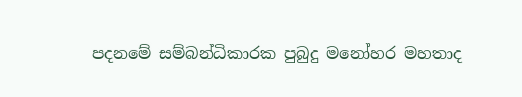පදනමේ සම්බන්ධිකාරක පුබුදු මනෝහර මහතාද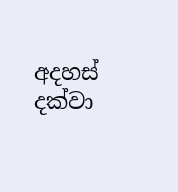අදහස් දක්වා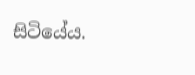සිටියේය.